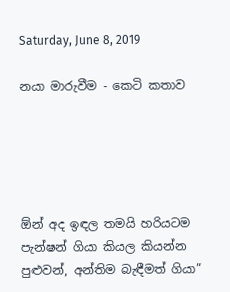Saturday, June 8, 2019

නයා මාරුවීම - කෙටි කතාව





ඕන් අද ඉඳල තමයි හරියටම පැන්ෂන් ගියා කියල කියන්න පුළුවන්, අන්තිම බැඳීමත් ගියා”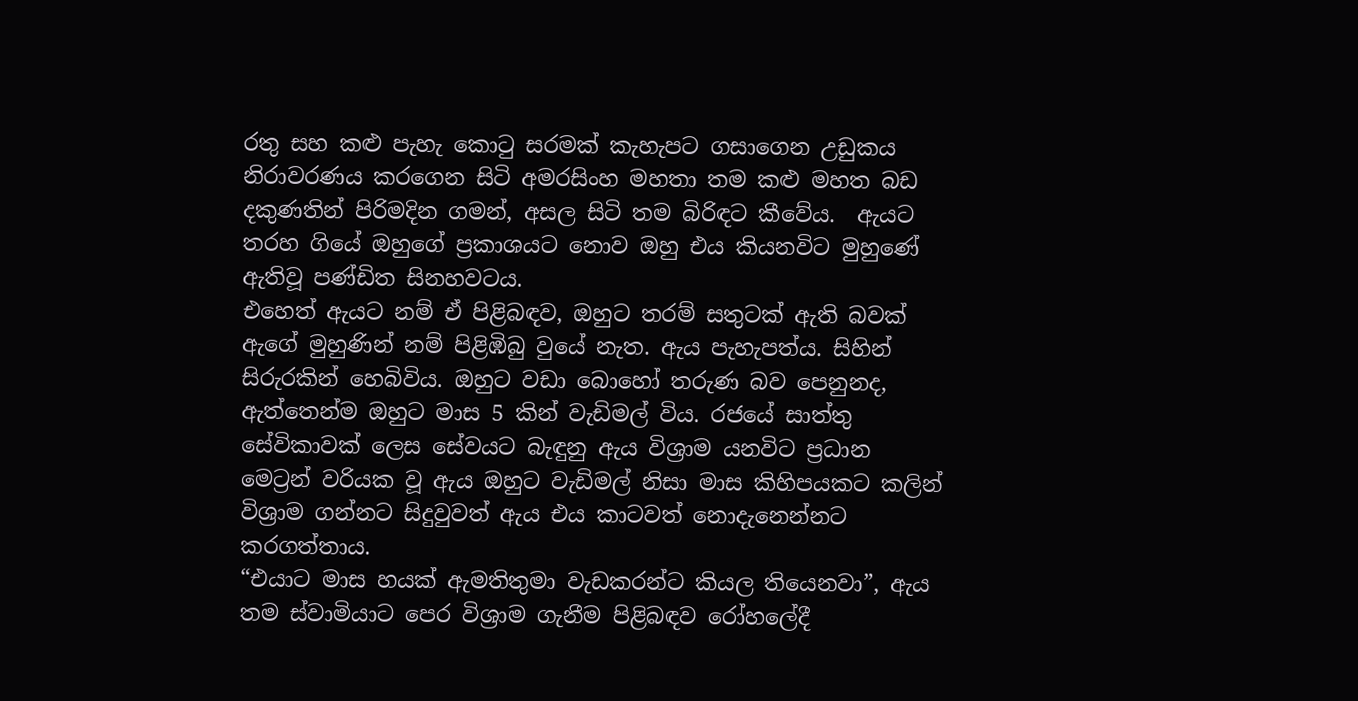රතු සහ කළු පැහැ කොටු සරමක් කැහැපට ගසාගෙන උඩුකය නිරාවරණය කරගෙන සිටි අමරසිංහ මහතා තම කළු මහත බඩ දකුණතින් පිරිමදින ගමන්, අසල සිටි තම බිරිඳට කීවේය.  ඇයට තරහ ගියේ ඔහුගේ ප්‍රකාශයට නොව ඔහු එය කියනවිට මුහුණේ ඇතිවූ පණ්ඩිත සිනහවටය.
එහෙත් ඇයට නම් ඒ පිළිබඳව, ඔහුට තරම් සතුටක් ඇති බවක් ඇගේ මුහුණින් නම් පිළිඹිබු වුයේ නැත. ඇය පැහැපත්ය. සිහින් සිරුරකින් හෙබිවිය. ඔහුට වඩා බොහෝ තරුණ බව පෙනුනද, ඇත්තෙන්ම ඔහුට මාස 5 කින් වැඩිමල් විය. රජයේ සාත්තු සේවිකාවක් ලෙස සේවයට බැඳුනු ඇය විශ්‍රාම යනවිට ප්‍රධාන මෙට්‍රන් වරියක වූ ඇය ඔහුට වැඩිමල් නිසා මාස කිහිපයකට කලින් විශ්‍රාම ගන්නට සිදුවුවත් ඇය එය කාටවත් නොදැනෙන්නට කරගත්තාය.
“එයාට මාස හයක් ඇමතිතුමා වැඩකරන්ට කියල තියෙනවා”, ඇය තම ස්වාමියාට පෙර විශ්‍රාම ගැනීම පිළිබඳව රෝහලේදී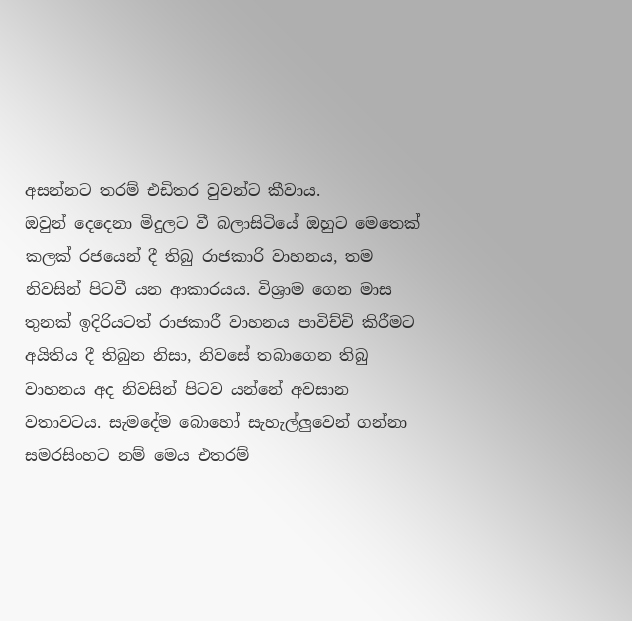අසන්නට තරම් එඩිතර වුවන්ට කීවාය.
ඔවුන් දෙදෙනා මිදුලට වී බලාසිටියේ ඔහුට මෙතෙක් කලක් රජයෙන් දී තිබු රාජකාරි වාහනය, තම නිවසින් පිටවී යන ආකාරයය. විශ්‍රාම ගෙන මාස තුනක් ඉදිරියටත් රාජකාරී වාහනය පාවිච්චි කිරීමට අයිතිය දී තිබුන නිසා, නිවසේ තබාගෙන තිබු වාහනය අද නිවසින් පිටව යන්නේ අවසාන වතාවටය. සැමදේම බොහෝ සැහැල්ලුවෙන් ගන්නා සමරසිංහට නම් මෙය එතරම්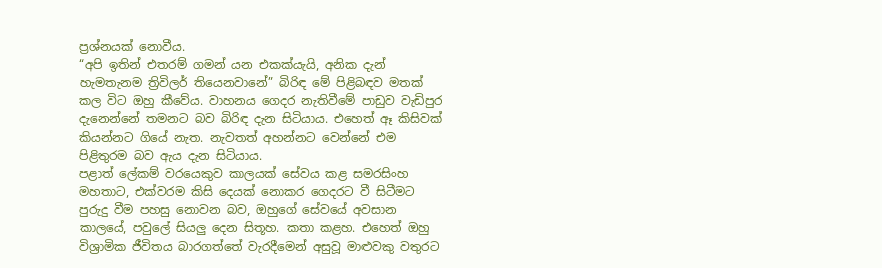ප්‍රශ්නයක් නොවීය.
“අපි ඉතින් එතරම් ගමන් යන එකක්යැයි, අනික දැන් හැමතැනම ත්‍රිවිලර් තියෙනවානේ” බිරිඳ මේ පිළිබඳව මතක් කල විට ඔහු කීවේය. වාහනය ගෙදර නැතිවීමේ පාඩුව වැඩිපුර දැනෙන්නේ තමනට බව බිරිඳ දැන සිටියාය. එහෙත් ඈ කිසිවක් කියන්නට ගියේ නැත. නැවතත් අහන්නට වෙන්නේ එම පිළිතුරම බව ඇය දැන සිටියාය.
පළාත් ලේකම් වරයෙකුව කාලයක් සේවය කළ සමරසිංහ මහතාට, එක්වරම කිසි දෙයක් නොකර ගෙදරට වී සිටීමට පුරුදු වීම පහසු නොවන බව, ඔහුගේ සේවයේ අවසාන කාලයේ, පවුලේ සියලු දෙන සිතූහ. කතා කළහ. එහෙත් ඔහු විශ්‍රාමික ජීවිතය බාරගත්තේ වැරදීමෙන් අසුවූ මාළුවකු වතුරට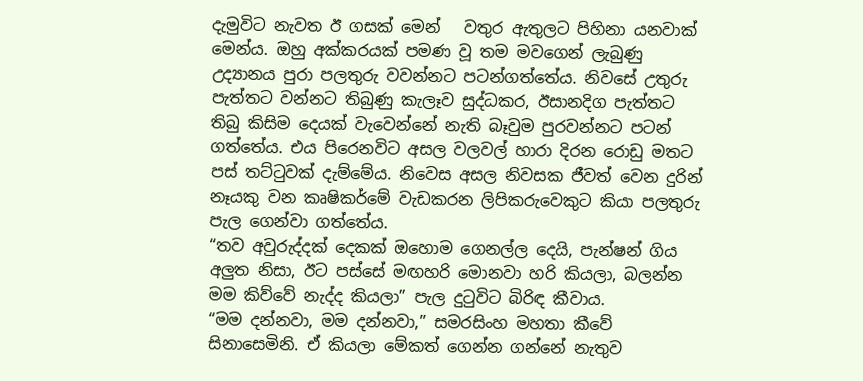දැමුවිට නැවත ඊ ගසක් මෙන්   වතුර ඇතුලට පිහිනා යනවාක් මෙන්ය. ඔහු අක්කරයක් පමණ වූ තම මවගෙන් ලැබුණු උද්‍යානය පුරා පලතුරු වවන්නට පටන්ගත්තේය. නිවසේ උතුරු පැත්තට වන්නට තිබුණු කැලෑව සුද්ධකර, ඊසානදිග පැත්තට තිබු කිසිම දෙයක් වැවෙන්නේ නැති බෑවුම පුරවන්නට පටන් ගත්තේය. එය පිරෙනවිට අසල වලවල් හාරා දිරන රොඩු මතට පස් තට්ටුවක් දැම්මේය. නිවෙස අසල නිවසක ජීවත් වෙන දුරින් නෑයකු වන කෘෂිකර්මේ වැඩකරන ලිපිකරුවෙකුට කියා පලතුරු පැල ගෙන්වා ගත්තේය.
“තව අවුරුද්දක් දෙකක් ඔහොම ගෙනල්ල දෙයි, පැන්ෂන් ගිය අලුත නිසා, ඊට පස්සේ මඟහරි මොනවා හරි කියලා, බලන්න මම කිව්වේ නැද්ද කියලා” පැල දුටුවිට බිරිඳ කීවාය.
“මම දන්නවා, මම දන්නවා,” සමරසිංහ මහතා කීවේ සිනාසෙමිනි. ඒ කියලා මේකත් ගෙන්න ගන්නේ නැතුව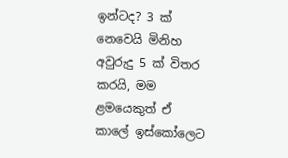ඉන්ටද? 3 ක් නෙවෙයි මිනිහ අවුරුදු 5 ක් විතර කරයි, මම ළමයෙකුත් ඒ කාලේ ඉස්කෝලෙට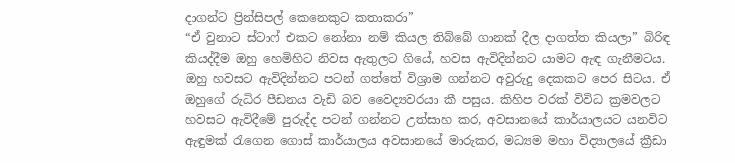දාගන්ට ප්‍රින්සිපල් කෙනෙකුට කතාකරා”
“ඒ වුනාට ස්ටාෆ් එකට නෝනා නම් කියල තිබ්බේ ගානක් දීල දාගත්ත කියලා” බිරිඳ කියද්දීම ඔහු හෙමිහිට නිවස ඇතුලට ගියේ, හවස ඇවිදින්නට යාමට ඇඳ ගැනීමටය.
ඔහු හවසට ඇවිදින්නට පටන් ගත්තේ විශ්‍රාම ගන්නට අවුරුදු දෙකකට පෙර සිටය. ඒ ඔහුගේ රුධිර පීඩනය වැඩි බව වෛද්‍යවරයා කී පසුය. කිහිප වරක් විවිධ ක්‍රමවලට හවසට ඇවිදීමේ පුරුද්ද පටන් ගන්නට උත්සාහ කර, අවසානයේ කාර්යාලයට යනවිට ඇඳුමක් රැගෙන ගොස් කාර්යාලය අවසානයේ මාරුකර, මධ්‍යම මහා විද්‍යාලයේ ක්‍රීඩා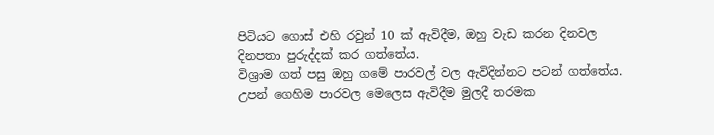පිටියට ගොස් එහි රවුන් 10 ක් ඇවිදීම, ඔහු වැඩ කරන දිනවල දිනපතා පුරුද්දක් කර ගත්තේය.
විශ්‍රාම ගත් පසු ඔහු ගමේ පාරවල් වල ඇවිදින්නට පටන් ගත්තේය. උපන් ගෙහිම පාරවල මෙලෙස ඇවිදීම මුලදී තරමක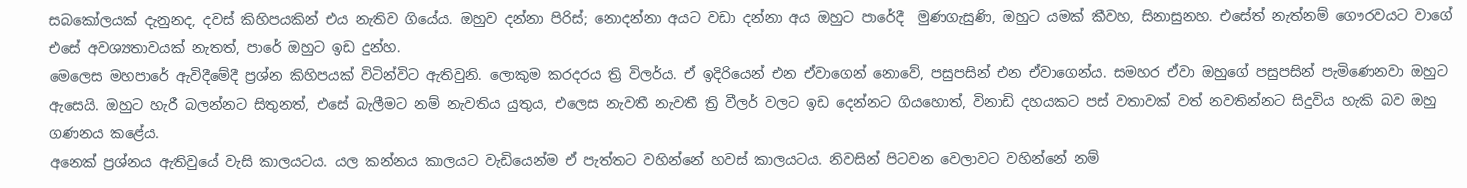සබකෝලයක් දැනුනද, දවස් කිහිපයකින් එය නැතිව ගියේය. ඔහුව දන්නා පිරිස්; නොදන්නා අයට වඩා දන්නා අය ඔහුට පාරේදී  මුණගැසුණි, ඔහුට යමක් කීවහ, සිනාසුනහ. එසේත් නැත්නම් ගෞරවයට වාගේ එසේ අවශ්‍යතාවයක් නැතත්, පාරේ ඔහුට ඉඩ දුන්හ.
මෙලෙස මහපාරේ ඇවිදීමේදී ප්‍රශ්න කිහිපයක් විටින්විට ඇතිවුනි. ලොකුම කරදරය ත්‍රි විලර්ය. ඒ ඉදිරියෙන් එන ඒවාගෙන් නොවේ, පසුපසින් එන ඒවාගෙන්ය. සමහර ඒවා ඔහුගේ පසුපසින් පැමිණෙනවා ඔහුට ඇසෙයි. ඔහුට හැරී බලන්නට සිතුනත්, එසේ බැලීමට නම් නැවතිය යුතුය, එලෙස නැවතී නැවතී ත්‍රි වීලර් වලට ඉඩ දෙන්නට ගියහොත්, විනාඩි දහයකට පස් වතාවක් වත් නවතින්නට සිදුවිය හැකි බව ඔහු ගණනය කළේය.
අනෙක් ප්‍රශ්නය ඇතිවුයේ වැසි කාලයටය. යල කන්නය කාලයට වැඩියෙන්ම ඒ පැත්තට වහින්නේ හවස් කාලයටය. නිවසින් පිටවන වෙලාවට වහින්නේ නම්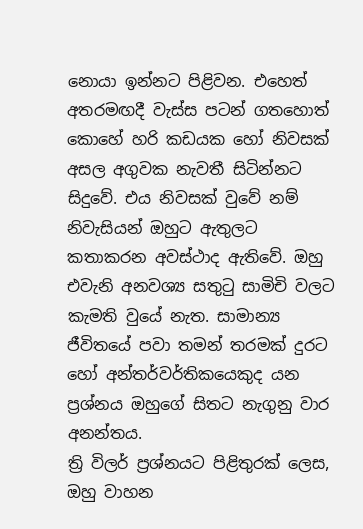නොයා ඉන්නට පිළිවන. එහෙත් අතරමඟදී වැස්ස පටන් ගතහොත් කොහේ හරි කඩයක හෝ නිවසක් අසල අගුවක නැවතී සිටින්නට සිදුවේ. එය නිවසක් වුවේ නම් නිවැසියන් ඔහුට ඇතුලට කතාකරන අවස්ථාද ඇතිවේ. ඔහු එවැනි අනවශ්‍ය සතුටු සාමිචි වලට  කැමති වුයේ නැත. සාමාන්‍ය ජීවිතයේ පවා තමන් තරමක් දුරට හෝ අන්තර්වර්තිකයෙකුද යන ප්‍රශ්නය ඔහුගේ සිතට නැගුනු වාර අනන්තය.
ත්‍රි විලර් ප්‍රශ්නයට පිළිතුරක් ලෙස, ඔහු වාහන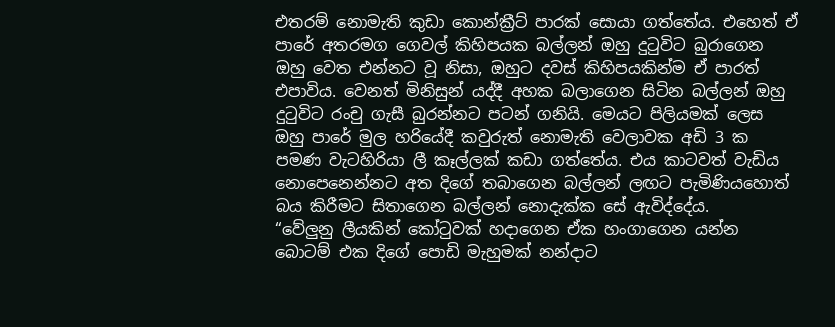එතරම් නොමැති කුඩා කොන්ක්‍රීට් පාරක් සොයා ගත්තේය. එහෙත් ඒ පාරේ අතරමග ගෙවල් කිහිපයක බල්ලන් ඔහු දුටුවිට බුරාගෙන ඔහු වෙත එන්නට වූ නිසා, ඔහුට දවස් කිහිපයකින්ම ඒ පාරත් එපාවිය. වෙනත් මිනිසුන් යද්දී අහක බලාගෙන සිටින බල්ලන් ඔහු දුටුවිට රංචු ගැසී බුරන්නට පටන් ගනියි. මෙයට පිලියමක් ලෙස ඔහු පාරේ මුල හරියේදී කවුරුත් නොමැති වෙලාවක අඩි 3 ක පමණ වැටහිරියා ලී කෑල්ලක් කඩා ගත්තේය. එය කාටවත් වැඩිය නොපෙනෙන්නට අත දිගේ තබාගෙන බල්ලන් ලඟට පැමිණියහොත් බය කිරීමට සිතාගෙන බල්ලන් නොදැක්ක සේ ඇවිද්දේය.
“වේලුනු ලීයකින් කෝටුවක් හදාගෙන ඒක හංගාගෙන යන්න බොටම් එක දිගේ පොඩි මැහුමක් නන්දාට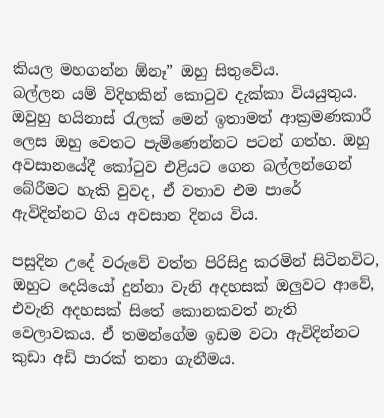කියල මහගන්න ඕනෑ” ඔහු සිතුවේය.
බල්ලන යම් විදිහකින් කොටුව දැක්කා වියයුතුය. ඔවුහු හයිනාස් රැලක් මෙන් ඉතාමත් ආක්‍රමණකාරී ලෙස ඔහු වෙතට පැමිණෙන්නට පටන් ගත්හ. ඔහු අවසානයේදී කෝටුව එළියට ගෙන බල්ලන්ගෙන් බේරීමට හැකි වුවද, ඒ වතාව එම පාරේ ඇවිදින්නට ගිය අවසාන දිනය විය.

පසුදින උදේ වරුවේ වත්ත පිරිසිදු කරමින් සිටිනවිට, ඔහුට දෙයියෝ දුන්නා වැනි අදහසක් ඔලුවට ආවේ, එවැනි අදහසක් සිතේ කොනකවත් නැති වෙලාවකය. ඒ තමන්ගේම ඉඩම වටා ඇවිදින්නට කුඩා අඩි පාරක් තනා ගැනීමය.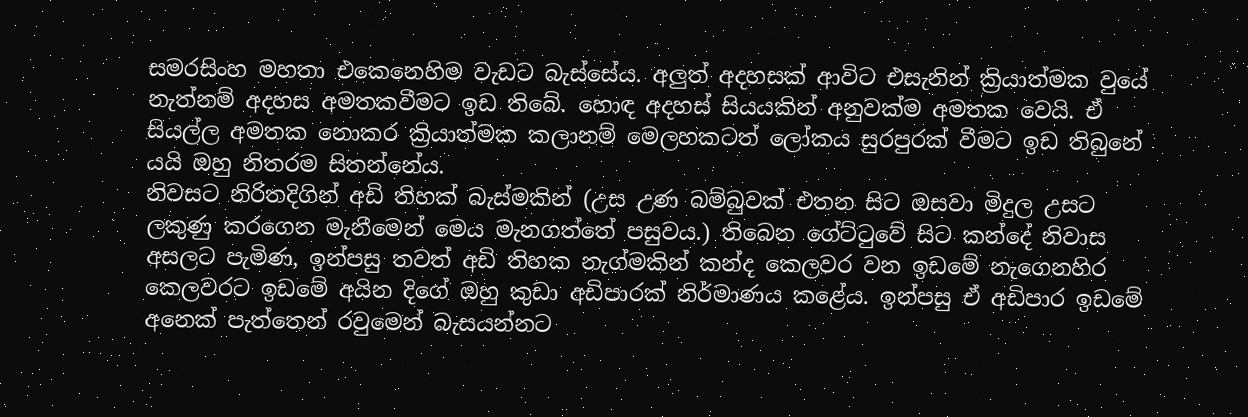සමරසිංහ මහතා එකෙනෙහිම වැඩට බැස්සේය. අලුත් අදහසක් ආවිට එසැනින් ක්‍රියාත්මක වුයේ නැත්නම් අදහස අමතකවීමට ඉඩ තිබේ. හොඳ අදහස් සියයකින් අනුවක්ම අමතක වෙයි. ඒ සියල්ල අමතක නොකර ක්‍රියාත්මක කලානම් මෙලහකටත් ලෝකය සුරපුරක් වීමට ඉඩ තිබුනේ යයි ඔහු නිතරම සිතන්නේය.
නිවසට නිරිතදිගින් අඩි තිහක් බැස්මකින් (උස උණ බම්බුවක් එතන සිට ඔසවා මිදුල උසට ලකුණු කරගෙන මැනීමෙන් මෙය මැනගත්තේ පසුවය.) තිබෙන ගේට්ටුවේ සිට කන්දේ නිවාස අසලට පැමිණ, ඉන්පසු තවත් අඩි තිහක නැග්මකින් කන්ද කෙලවර වන ඉඩමේ නැගෙනහිර කෙලවරට ඉඩමේ අයින දිගේ ඔහු කුඩා අඩිපාරක් නිර්මාණය කළේය. ඉන්පසු ඒ අඩිපාර ඉඩමේ අනෙක් පැත්තෙන් රවුමෙන් බැසයන්නට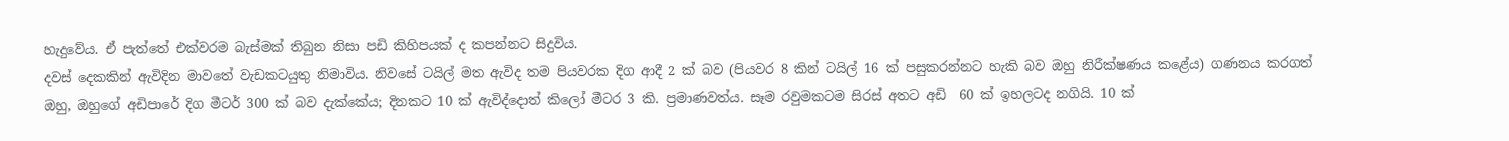හැදුවේය. ඒ පැත්තේ එක්වරම බැස්මක් තිබුන නිසා පඩි කිහිපයක් ද කපන්නට සිදුවිය.
දවස් දෙකකින් ඇවිදින මාවතේ වැඩකටයුතු නිමාවිය. නිවසේ ටයිල් මත ඇවිද තම පියවරක දිග ආදී 2 ක් බව (පියවර 8 කින් ටයිල් 16 ක් පසුකරන්නට හැකි බව ඔහු නිරීක්ෂණය කළේය) ගණනය කරගත් ඔහු, ඔහුගේ අඩිපාරේ දිග මීටර් 300 ක් බව දැක්කේය; දිනකට 10 ක් ඇවිද්දොත් කිලෝ මීටර 3 කි. ප්‍රමාණවත්ය. සෑම රවුමකටම සිරස් අතට අඩි  60 ක් ඉහලටද නගියි. 10 ක්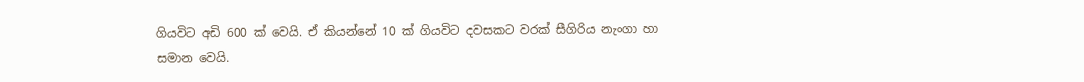ගියවිට අඩි 600 ක් වෙයි. ඒ කියන්නේ 10 ක් ගියවිට දවසකට වරක් සීගිරිය නැංගා හා සමාන වෙයි.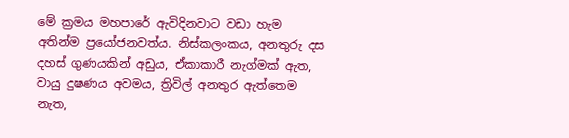මේ ක්‍රමය මහපාරේ ඇවිදිනවාට වඩා හැම අතින්ම ප්‍රයෝජනවත්ය. නිස්කලංකය, අනතුරු දස දහස් ගුණයකින් අඩුය, ඒකාකාරී නැග්මක් ඇත, වායු දුෂණය අවමය, ත්‍රිවිල් අනතුර ඇත්තෙම නැත,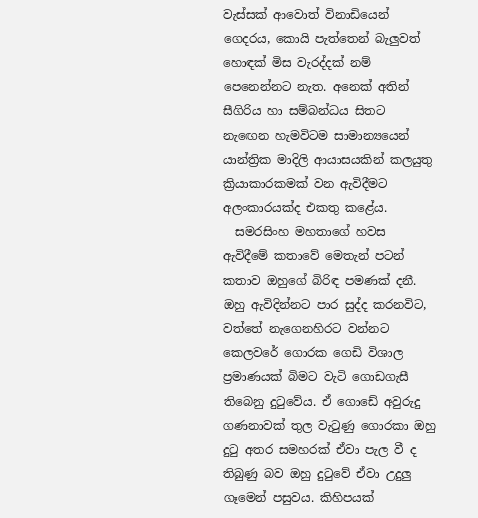වැස්සක් ආවොත් විනාඩියෙන් ගෙදරය, කොයි පැත්තෙන් බැලුවත් හොඳක් මිස වැරද්දක් නම් පෙනෙන්නට නැත. අනෙක් අතින් සීගිරිය හා සම්බන්ධය සිතට නැඟෙන හැමවිටම සාමාන්‍යයෙන් යාන්ත්‍රික මාදිලි ආයාසයකින් කලයුතු ක්‍රියාකාරකමක් වන ඇවිදීමට අලංකාරයක්ද එකතු කළේය.
  සමරසිංහ මහතාගේ හවස ඇවිදීමේ කතාවේ මෙතැන් පටන් කතාව ඔහුගේ බිරිඳ පමණක් දනී.
ඔහු ඇවිදින්නට පාර සුද්ද කරනවිට, වත්තේ නැගෙනහිරට වන්නට කෙලවරේ ගොරක ගෙඩි විශාල ප්‍රමාණයක් බිමට වැටි ගොඩගැසී තිබෙනු දුටුවේය. ඒ ගොඩේ අවුරුදු ගණනාවක් තුල වැටුණු ගොරකා ඔහු දුටු අතර සමහරක් ඒවා පැල වී ද තිබුණු බව ඔහු දුටුවේ ඒවා උදුලු ගෑමෙන් පසුවය. කිහිපයක්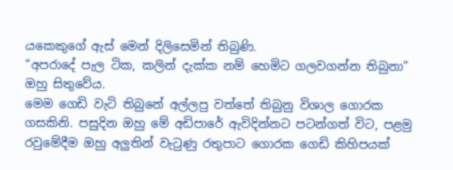යකෙකුගේ ඇස් මෙන් දිලිසෙමින් තිබුණි.
“අපරාදේ පැල ටික, කලින් දැක්ක නම් හෙමිට ගලවගන්න තිබුනා” ඔහු සිතුවේය.
මෙම ගෙඩි වැටි තිබුනේ අල්ලපු වත්තේ තිබුනු විශාල ගොරක ගසකිනි. පසුදින ඔහු මේ අඩිපාරේ ඇවිදින්නට පටන්ගත් විට, පළමු රවුමේදීම ඔහු අලුතින් වැටුණු රතුපාට ගොරක ගෙඩි කිහිපයක්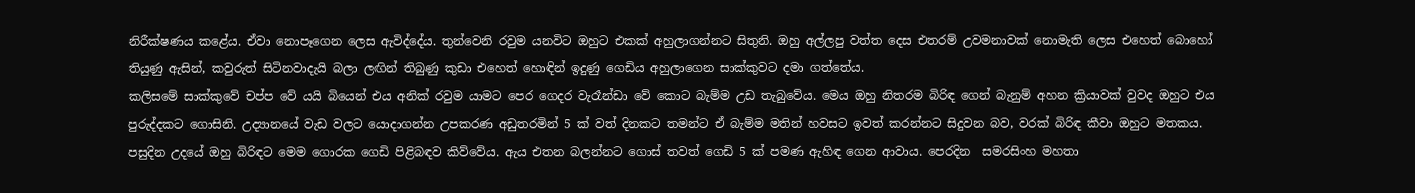නිරීක්ෂණය කළේය. ඒවා නොපෑගෙන ලෙස ඇවිද්දේය. තුන්වෙනි රවුම යනවිට ඔහුට එකක් අහුලාගන්නට සිතුනි. ඔහු අල්ලපු වත්ත දෙස එතරම් උවමනාවක් නොමැති ලෙස එහෙත් බොහෝ තියුණු ඇසින්, කවුරුත් සිටිනවාදැයි බලා ලඟින් තිබුණු කුඩා එහෙත් හොඳින් ඉදුණු ගෙඩිය අහුලාගෙන සාක්කුවට දමා ගත්තේය.
කලිසමේ සාක්කුවේ චප්ප වේ යයි බියෙන් එය අනික් රවුම යාමට පෙර ගෙදර වැරෑන්ඩා වේ කොට බැම්ම උඩ තැබුවේය. මෙය ඔහු නිතරම බිරිඳ ගෙන් බැනුම් අහන ක්‍රියාවක් වුවද ඔහුට එය පුරුද්දකට ගොසිනි. උද්‍යානයේ වැඩ වලට යොදාගන්න උපකරණ අඩුතරමින් 5 ක් වත් දිනකට තමන්ට ඒ බැම්ම මතින් හවසට ඉවත් කරන්නට සිදුවන බව, වරක් බිරිඳ කීවා ඔහුට මතකය.
පසුදින උදයේ ඔහු බිරිඳට මෙම ගොරක ගෙඩි පිළිබඳව කිව්වේය. ඇය එතන බලන්නට ගොස් තවත් ගෙඩි 5 ක් පමණ ඇහිඳ ගෙන ආවාය. පෙරදින  සමරසිංහ මහතා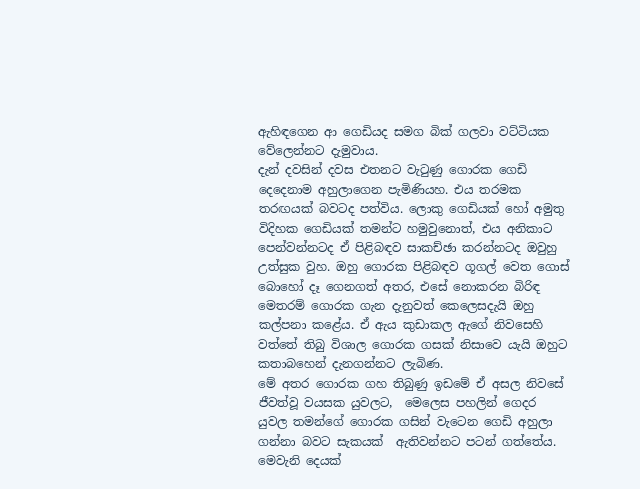ඇහිඳගෙන ආ ගෙඩියද සමග බික් ගලවා වට්ටියක වේලෙන්නට දැමුවාය.
දැන් දවසින් දවස එතනට වැටුණු ගොරක ගෙඩි දෙදෙනාම අහුලාගෙන පැමිණියහ. එය තරමක තරඟයක් බවටද පත්විය. ලොකු ගෙඩියක් හෝ අමුතු විදිහක ගෙඩියක් තමන්ට හමුවුනොත්, එය අනිකාට පෙන්වන්නටද ඒ පිළිබඳව සාකච්ඡා කරන්නටද ඔවුහු උත්සුක වුහ. ඔහු ගොරක පිළිබඳව ගූගල් වෙත ගොස් බොහෝ දෑ ගෙනගත් අතර, එසේ නොකරන බිරිඳ මෙතරම් ගොරක ගැන දැනුවත් කෙලෙසදැයි ඔහු කල්පනා කළේය. ඒ ඇය කුඩාකල ඇගේ නිවසෙහි වත්තේ තිබු විශාල ගොරක ගසක් නිසාවෙ යැයි ඔහුට කතාබහෙන් දැනගන්නට ලැබිණ.
මේ අතර ගොරක ගහ තිබුණු ඉඩමේ ඒ අසල නිවසේ ජීවත්වූ වයසක යුවලට,  මෙලෙස පහලින් ගෙදර යුවල තමන්ගේ ගොරක ගසින් වැටෙන ගෙඩි අහුලා ගන්නා බවට සැකයක්  ඇතිවන්නට පටන් ගත්තේය. මෙවැනි දෙයක්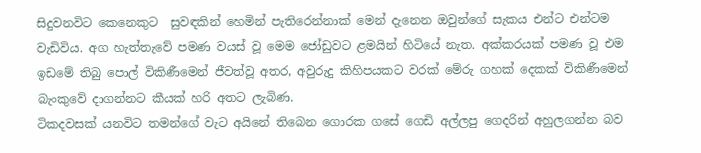සිදුවනවිට කෙනෙකුට  සුවඳකින් හෙමින් පැතිරෙන්නාක් මෙන් දැනෙන ඔවුන්ගේ සැකය එන්ට එන්ටම වැඩිවිය. අග හැත්තැවේ පමණ වයස් වූ මෙම ජෝඩුවට ළමයින් හිටියේ නැත. අක්කරයක් පමණ වූ එම ඉඩමේ තිබු පොල් විකිණීමෙන් ජීවත්වූ අතර, අවුරුදු කිහිපයකට වරක් මේරු ගහක් දෙකක් විකිණීමෙන් බැංකුවේ දාගන්නට කීයක් හරි අතට ලැබිණ.
ටිකදවසක් යනවිට තමන්ගේ වැට අයිනේ තිබෙන ගොරක ගසේ ගෙඩි අල්ලපු ගෙදරින් අහුලගන්න බව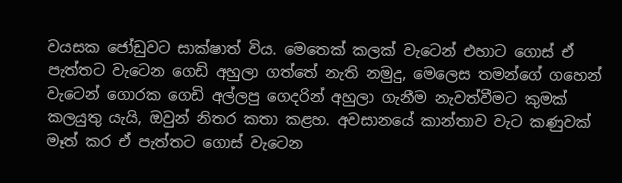වයසක ජෝඩුවට සාක්ෂාත් විය. මෙතෙක් කලක් වැටෙන් එහාට ගොස් ඒ පැත්තට වැටෙන ගෙඩි අහුලා ගත්තේ නැති නමුදු, මෙලෙස තමන්ගේ ගහෙන් වැටෙන් ගොරක ගෙඩි අල්ලපු ගෙදරින් අහුලා ගැනීම නැවත්වීමට කුමක් කලයුතු යැයි, ඔවුන් නිතර කතා කළහ. අවසානයේ කාන්තාව වැට කණුවක් මෑත් කර ඒ පැත්තට ගොස් වැටෙන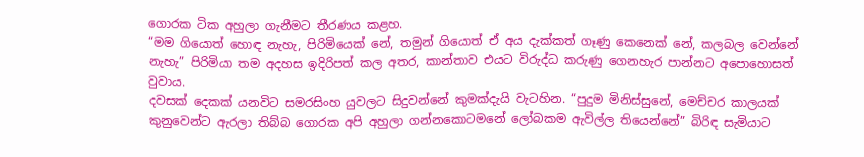ගොරක ටික අහුලා ගැනීමට තීරණය කළහ.
“මම ගියොත් හොඳ නැහැ, පිරිමියෙක් නේ, තමුන් ගියොත් ඒ අය දැක්කත් ගෑණු කෙනෙක් නේ, කලබල වෙන්නේ නැහැ” පිරිමියා තම අදහස ඉදිරිපත් කල අතර, කාන්තාව එයට විරුද්ධ කරුණු ගෙනහැර පාන්නට අපොහොසත් වුවාය.
දවසක් දෙකක් යනවිට සමරසිංහ යුවලට සිදුවන්නේ කුමක්දැයි වැටහින. “පුදුම මිනිස්සුනේ, මෙච්චර කාලයක් කුනුවෙන්ට ඇරලා තිබ්බ ගොරක අපි අහුලා ගන්නකොටමනේ ලෝබකම ඇවිල්ල තියෙන්නේ” බිරිඳ සැමියාට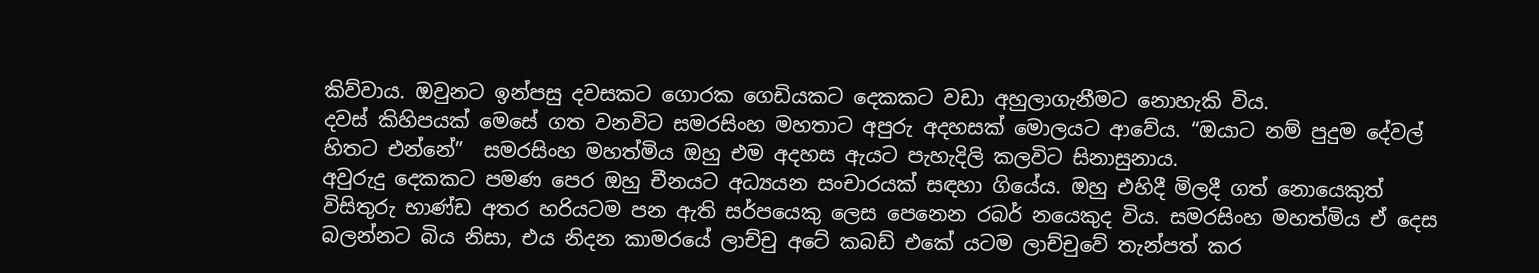කිව්වාය. ඔවුනට ඉන්පසු දවසකට ගොරක ගෙඩියකට දෙකකට වඩා අහුලාගැනීමට නොහැකි විය.
දවස් කිහිපයක් මෙසේ ගත වනවිට සමරසිංහ මහතාට අපුරු අදහසක් මොලයට ආවේය. “ඔයාට නම් පුදුම දේවල් හිතට එන්නේ”  සමරසිංහ මහත්මිය ඔහු එම අදහස ඇයට පැහැදිලි කලවිට සිනාසුනාය.
අවුරුදු දෙකකට පමණ පෙර ඔහු චීනයට අධ්‍යයන සංචාරයක් සඳහා ගියේය. ඔහු එහිදී මිලදී ගත් නොයෙකුත් විසිතුරු භාණ්ඩ අතර හරියටම පන ඇති සර්පයෙකු ලෙස පෙනෙන රබර් නයෙකුද විය. සමරසිංහ මහත්මිය ඒ දෙස බලන්නට බිය නිසා, එය නිදන කාමරයේ ලාච්චු අටේ කබඩ් එකේ යටම ලාච්චුවේ තැන්පත් කර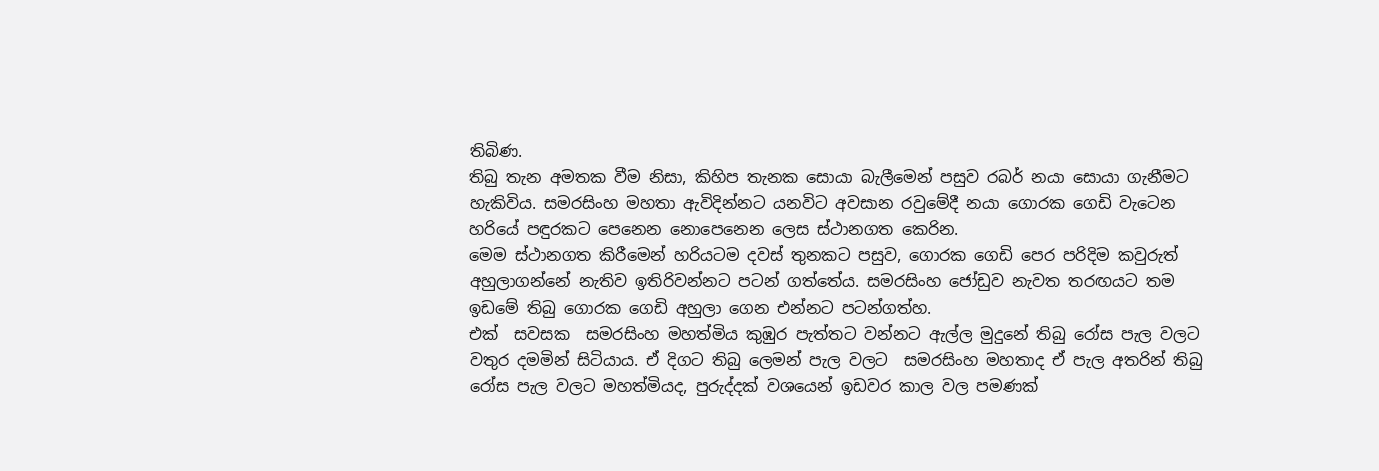තිබිණ.
තිබු තැන අමතක වීම නිසා, කිහිප තැනක සොයා බැලීමෙන් පසුව රබර් නයා සොයා ගැනීමට හැකිවිය. සමරසිංහ මහතා ඇවිදින්නට යනවිට අවසාන රවුමේදී නයා ගොරක ගෙඩි වැටෙන හරියේ පඳුරකට පෙනෙන නොපෙනෙන ලෙස ස්ථානගත කෙරින.
මෙම ස්ථානගත කිරීමෙන් හරියටම දවස් තුනකට පසුව, ගොරක ගෙඩි පෙර පරිදිම කවුරුත් අහුලාගන්නේ නැතිව ඉතිරිවන්නට පටන් ගත්තේය. සමරසිංහ ජෝඩුව නැවත තරඟයට තම ඉඩමේ තිබු ගොරක ගෙඩි අහුලා ගෙන එන්නට පටන්ගත්හ.
එක්  සවසක  සමරසිංහ මහත්මිය කුඹුර පැත්තට වන්නට ඇල්ල මුදුනේ තිබු රෝස පැල වලට වතුර දමමින් සිටියාය. ඒ දිගට තිබු ලෙමන් පැල වලට  සමරසිංහ මහතාද ඒ පැල අතරින් තිබු රෝස පැල වලට මහත්මියද, පුරුද්දක් වශයෙන් ඉඩවර කාල වල පමණක්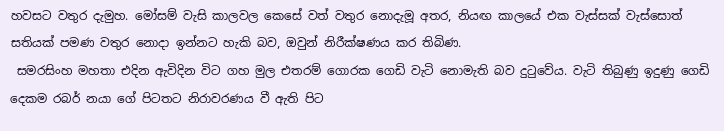හවසට වතුර දැමුහ. මෝසම් වැසි කාලවල කෙසේ වත් වතුර නොදැමූ අතර, නියඟ කාලයේ එක වැස්සක් වැස්සොත් සතියක් පමණ වතුර නොදා ඉන්නට හැකි බව, ඔවුන් නිරීක්ෂණය කර තිබිණ.
 සමරසිංහ මහතා එදින ඇවිදින විට ගහ මුල එතරම් ගොරක ගෙඩි වැටි නොමැති බව දුටුවේය. වැටි තිබුණු ඉදුණු ගෙඩි දෙකම රබර් නයා ගේ පිටතට නිරාවරණය වී ඇති පිට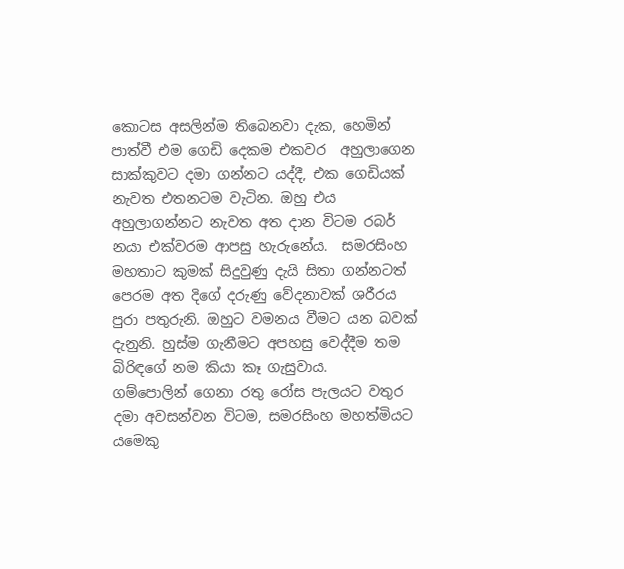කොටස අසලින්ම තිබෙනවා දැක, හෙමින් පාත්වී එම ගෙඩි දෙකම එකවර  අහුලාගෙන සාක්කුවට දමා ගන්නට යද්දී, එක ගෙඩියක් නැවත එතනටම වැටින. ඔහු එය අහුලාගන්නට නැවත අත දාන විටම රබර් නයා එක්වරම ආපසු හැරුනේය.  සමරසිංහ මහතාට කුමක් සිදුවුණු දැයි සිතා ගන්නටත් පෙරම අත දිගේ දරුණු වේදනාවක් ශරීරය පුරා පතුරුනි. ඔහුට වමනය වීමට යන බවක් දැනුනි. හුස්ම ගැනීමට අපහසු වෙද්දීම තම බිරිඳගේ නම කියා කෑ ගැසුවාය.
ගම්පොලින් ගෙනා රතු රෝස පැලයට වතුර දමා අවසන්වන විටම, සමරසිංහ මහත්මියට යමෙකු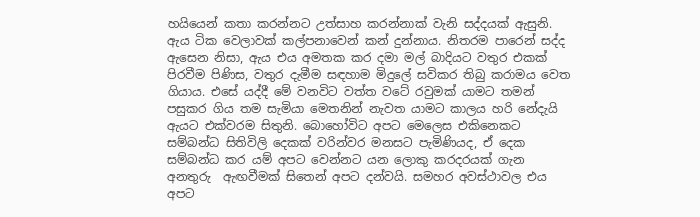හයියෙන් කතා කරන්නට උත්සාහ කරන්නාක් වැනි සද්දයක් ඇසුනි. ඇය ටික වෙලාවක් කල්පනාවෙන් කන් දුන්නාය. නිතරම පාරෙන් සද්ද ඇසෙන නිසා, ඇය එය අමතක කර දමා මල් බාදියට වතුර එකක් පිරවීම පිණිස, වතුර දැමීම සඳහාම මිදුලේ සවිකර තිබු කරාමය වෙත ගියාය. එසේ යද්දී මේ වනවිට වත්ත වටේ රවුමක් යාමට තමන් පසුකර ගිය තම සැමියා මෙතනින් නැවත යාමට කාලය හරි නේදැයි ඇයට එක්වරම සිතුනි. බොහෝවිට අපට මෙලෙස එකිනෙකට සම්බන්ධ සිතිවිලි දෙකක් වරින්වර මනසට පැමිණියද, ඒ දෙක සම්බන්ධ කර යම් අපට වෙන්නට යන ලොකු කරදරයක් ගැන අනතුරු  ඇඟවීමක් සිතෙන් අපට දන්වයි. සමහර අවස්ථාවල එය අපට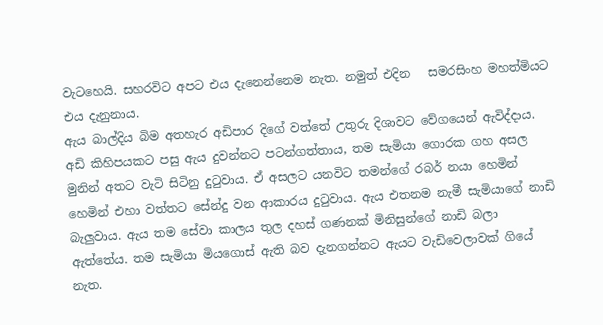වැටහෙයි. සහරවිට අපට එය දැනෙන්නෙම නැත. නමුත් එදින   සමරසිංහ මහත්මියට එය දැනුනාය.
ඇය බාල්දිය බිම අතහැර අඩිපාර දිගේ වත්තේ උතුරු දිශාවට වේගයෙන් ඇවිද්දාය. අඩි කිහිපයකට පසු ඇය දුවන්නට පටන්ගත්තාය, තම සැමියා ගොරක ගහ අසල මුනින් අතට වැටි සිටිනු දුටුවාය. ඒ අසලට යනවිට තමන්ගේ රබර් නයා හෙමින් හෙමින් එහා වත්තට සේන්දු වන ආකාරය දුටුවාය. ඇය එතනම නැමී සැමියාගේ නාඩි බැලුවාය. ඇය තම සේවා කාලය තුල දහස් ගණනක් මිනිසුන්ගේ නාඩි බලා ඇත්තේය. තම සැමියා මියගොස් ඇති බව දැනගන්නට ඇයට වැඩිවෙලාවක් ගියේ නැත.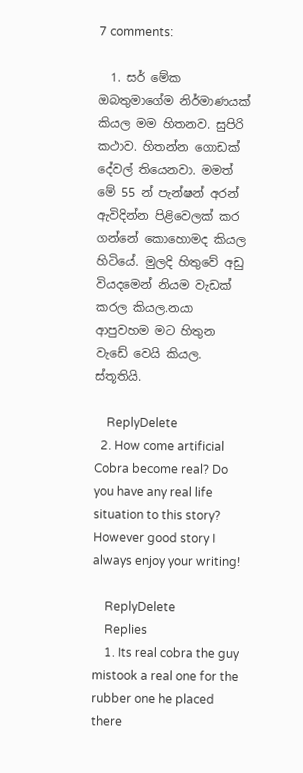7 comments:

  1. සර් මේක ඔබතුමාගේම නිර්මාණයක් කියල මම හිතනව. සුපිරි කථාව. හිතන්න ගොඩක් දේවල් තියෙනවා. මමත් මේ 55 න් පැන්ෂන් අරන් ඇවිදින්න පිළිවෙලක් කර ගන්නේ කොහොමද කියල හිටියේ. මුලදි හිතුවේ අඩු වියදමෙන් නියම වැඩක් කරල කියල.නයා ආපුවහම මට හිතුන වැඩේ වෙයි කියල. ස්තූතියි.

    ReplyDelete
  2. How come artificial Cobra become real? Do you have any real life situation to this story? However good story I always enjoy your writing!

    ReplyDelete
    Replies
    1. Its real cobra the guy mistook a real one for the rubber one he placed there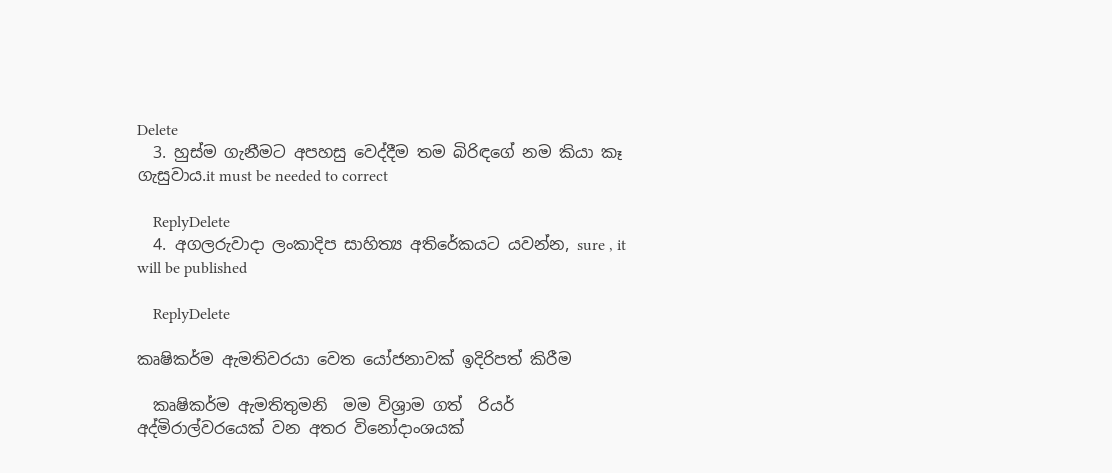Delete
  3. හුස්ම ගැනීමට අපහසු වෙද්දීම තම බිරිඳගේ නම කියා කෑ ගැසුවාය.it must be needed to correct

    ReplyDelete
  4. අගලරුවාදා ලංකාදිප සාහිත්‍ය අතිරේකයට යවන්න, sure , it will be published

    ReplyDelete

කෘෂිකර්ම ඇමතිවරයා වෙත යෝජනාවක් ඉදිරිපත් කිරීම

  කෘෂිකර්ම ඇමතිතුමනි  මම විශ්‍රාම ගත්  රියර් අද්මිරාල්වරයෙක් වන අතර විනෝදාංශයක්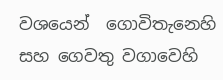වශයෙන්  ගොවිතැනෙහි සහ ගෙවතු වගාවෙහි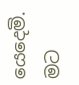යෙදෙමි.  මට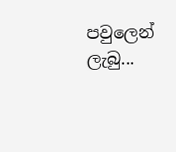පවුලෙන් ලැබු...